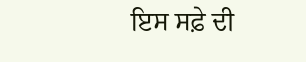ਇਸ ਸਫ਼ੇ ਦੀ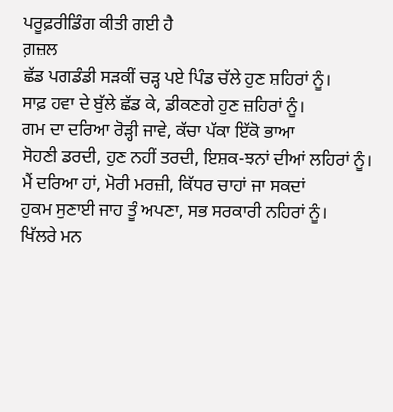ਪਰੂਫ਼ਰੀਡਿੰਗ ਕੀਤੀ ਗਈ ਹੈ
ਗ਼ਜ਼ਲ
ਛੱਡ ਪਗਡੰਡੀ ਸੜਕੀਂ ਚੜ੍ਹ ਪਏ ਪਿੰਡ ਚੱਲੇ ਹੁਣ ਸ਼ਹਿਰਾਂ ਨੂੰ।
ਸਾਫ਼ ਹਵਾ ਦੇ ਬੁੱਲੇ ਛੱਡ ਕੇ, ਡੀਕਣਗੇ ਹੁਣ ਜ਼ਹਿਰਾਂ ਨੂੰ।
ਗਮ ਦਾ ਦਰਿਆ ਰੋੜ੍ਹੀ ਜਾਵੇ, ਕੱਚਾ ਪੱਕਾ ਇੱਕੋ ਭਾਆ
ਸੋਹਣੀ ਡਰਦੀ, ਹੁਣ ਨਹੀਂ ਤਰਦੀ, ਇਸ਼ਕ-ਝਨਾਂ ਦੀਆਂ ਲਹਿਰਾਂ ਨੂੰ।
ਮੈਂ ਦਰਿਆ ਹਾਂ, ਮੋਰੀ ਮਰਜ਼ੀ, ਕਿੱਧਰ ਚਾਹਾਂ ਜਾ ਸਕਦਾਂ
ਹੁਕਮ ਸੁਣਾਈ ਜਾਹ ਤੂੰ ਅਪਣਾ, ਸਭ ਸਰਕਾਰੀ ਨਹਿਰਾਂ ਨੂੰ।
ਖਿੱਲਰੇ ਮਨ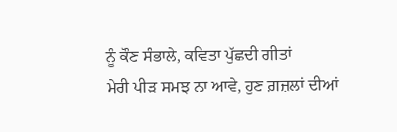ਨੂੰ ਕੌਣ ਸੰਭਾਲੇ, ਕਵਿਤਾ ਪੁੱਛਦੀ ਗੀਤਾਂ
ਮੇਰੀ ਪੀੜ ਸਮਝ ਨਾ ਆਵੇ, ਹੁਣ ਗ਼ਜ਼ਲਾਂ ਦੀਆਂ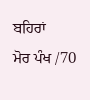ਬਹਿਰਾਂ
ਮੋਰ ਪੰਖ /70